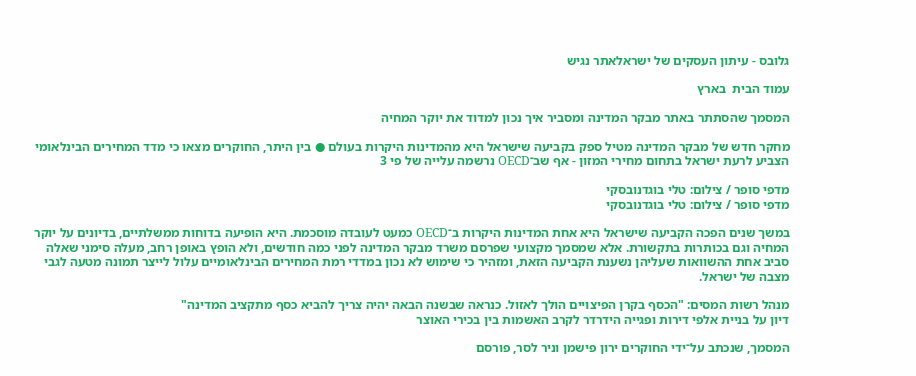גלובס - עיתון העסקים של ישראלאתר נגיש

עמוד הבית  בארץ

המסמך שהסתתר באתר מבקר המדינה ומסביר איך נכון למדוד את יוקר המחיה

מחקר חדש של מבקר המדינה מטיל ספק בקביעה שישראל היא מהמדינות היקרות בעולם ● בין היתר, החוקרים מצאו כי מדד המחירים הבינלאומי הצביע לרעת ישראל בתחום מחירי המזון - אף שב־OECD נרשמה עלייה של פי 3

מדפי סופר / צילום: טלי בוגדנובסקי
מדפי סופר / צילום: טלי בוגדנובסקי

במשך שנים הפכה הקביעה שישראל היא אחת המדינות היקרות ב־OECD כמעט לעובדה מוסכמת. היא הופיעה בדוחות ממשלתיים, בדיונים על יוקר המחיה וגם בכותרות בתקשורת. אלא שמסמך מקצועי שפרסם משרד מבקר המדינה לפני כמה חודשים, ולא הופץ באופן רחב, מעלה סימני שאלה סביב אחת ההשוואות שעליהן נשענת הקביעה הזאת, ומזהיר כי שימוש לא נכון במדדי רמת המחירים הבינלאומיים עלול לייצר תמונה מטעה לגבי מצבה של ישראל.

מנהל רשות המסים: "הכסף בקרן הפיצויים הולך לאזול. כנראה שבשנה הבאה יהיה צריך להביא כסף מתקציב המדינה"
דיון על בניית אלפי דירות ופגייה הידרדר לקרב האשמות בין בכירי האוצר

המסמך, שנכתב על־ידי החוקרים ירון פישמן וניר לסר, פורסם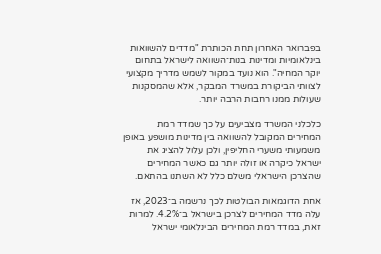בפברואר האחרון תחת הכותרת "מדדים להשוואות בינלאומיות ומדינות בנות־השוואה לישראל בתחום יוקר המחיה". הוא נועד במקור לשמש מדריך מקצועי לצוותי הביקורת במשרד המבקר, אלא שהמסקנות שעולות ממנו רחבות הרבה יותר.

כלכלני המשרד מצביעים על כך שמדד רמת המחירים המקובל להשוואה בין מדינות מושפע באופן משמעותי משערי החליפין, ולכן עלול להציג את ישראל כיקרה או זולה יותר גם כאשר המחירים שהצרכן הישראלי משלם כלל לא השתנו בהתאם.

אחת הדוגמאות הבולטות לכך נרשמה ב־2023, אז עלה מדד המחירים לצרכן בישראל ב־4.2%. למרות זאת, במדד רמת המחירים הבינלאומי ישראל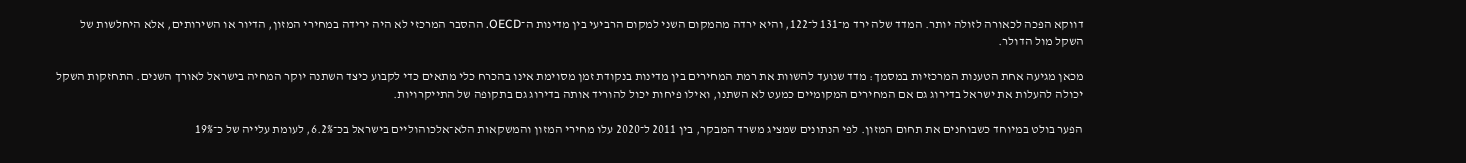דווקא הפכה לכאורה לזולה יותר. המדד שלה ירד מ־131 ל־122, והיא ירדה מהמקום השני למקום הרביעי בין מדינות ה־OECD. ההסבר המרכזי לא היה ירידה במחירי המזון, הדיור או השירותים, אלא היחלשות של השקל מול הדולר.

מכאן מגיעה אחת הטענות המרכזיות במסמך: מדד שנועד להשוות את רמת המחירים בין מדינות בנקודת זמן מסוימת אינו בהכרח כלי מתאים כדי לקבוע כיצד השתנה יוקר המחיה בישראל לאורך השנים. התחזקות השקל יכולה להעלות את ישראל בדירוג גם אם המחירים המקומיים כמעט לא השתנו, ואילו פיחות יכול להוריד אותה בדירוג גם בתקופה של התייקרויות.

הפער בולט במיוחד כשבוחנים את תחום המזון. לפי הנתונים שמציג משרד המבקר, בין 2011 ל־2020 עלו מחירי המזון והמשקאות הלא־אלכוהוליים בישראל בכ־6.2%, לעומת עלייה של כ־19%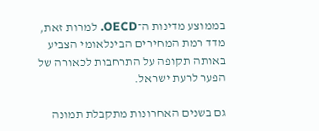בממוצע מדינות ה־OECD. למרות זאת, מדד רמת המחירים הבינלאומי הצביע באותה תקופה על התרחבות לכאורה של הפער לרעת ישראל.

גם בשנים האחרונות מתקבלת תמונה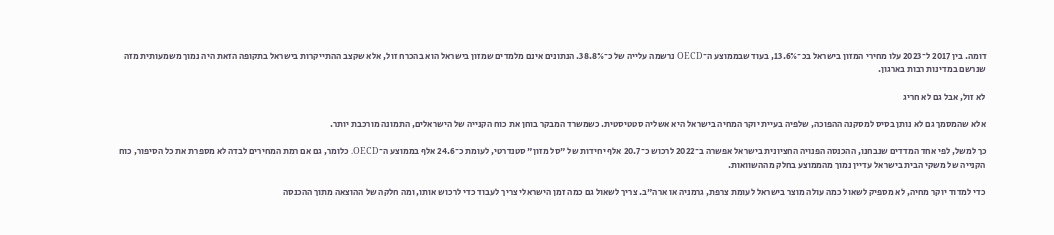דומה. בין 2017 ל־2023 עלו מחירי המזון בישראל בכ־13.6%, בעוד שבממוצע ה־OECD נרשמה עלייה של כ־38.8%. הנתונים אינם מלמדים שמזון בישראל הוא בהכרח זול, אלא שקצב ההתייקרות בישראל בתקופה הזאת היה נמוך משמעותית מזה שנרשם במדינות רבות בארגון.

לא זול, אבל גם לא חריג

אלא שהמסמך גם לא נותן בסיס למסקנה ההפוכה, שלפיה בעיית יוקר המחיה בישראל היא אשליה סטטיסטית. כשמשרד המבקר בוחן את כוח הקנייה של הישראלים, התמונה מורכבת יותר.

כך למשל, לפי אחד המדדים שנבחנו, ההכנסה הפנויה החציונית בישראל אפשרה ב־2022 לרכוש כ־20.7 אלף יחידות של "סל מזון" סטנדרטי, לעומת כ־24.6 אלף בממוצע ה־OECD. כלומר, גם אם רמת המחירים לבדה לא מספרת את כל הסיפור, כוח הקנייה של משקי הבית בישראל עדיין נמוך מהממוצע בחלק מההשוואות.

כדי למדוד יוקר מחיה, לא מספיק לשאול כמה עולה מוצר בישראל לעומת צרפת, גרמניה או ארה"ב. צריך לשאול גם כמה זמן הישראלי צריך לעבוד כדי לרכוש אותו, ומה חלקה של ההוצאה מתוך ההכנסה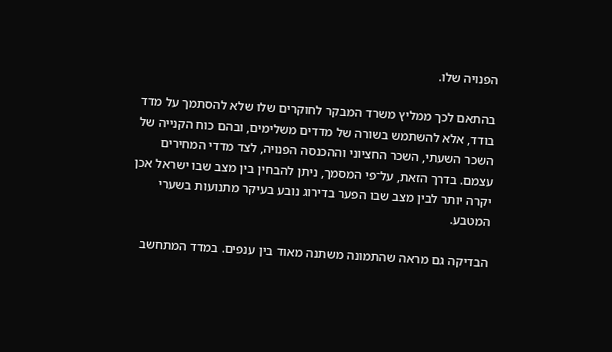הפנויה שלו.

בהתאם לכך ממליץ משרד המבקר לחוקרים שלו שלא להסתמך על מדד בודד, אלא להשתמש בשורה של מדדים משלימים, ובהם כוח הקנייה של השכר השעתי, השכר החציוני וההכנסה הפנויה, לצד מדדי המחירים עצמם. בדרך הזאת, על־פי המסמך, ניתן להבחין בין מצב שבו ישראל אכן יקרה יותר לבין מצב שבו הפער בדירוג נובע בעיקר מתנועות בשערי המטבע.

הבדיקה גם מראה שהתמונה משתנה מאוד בין ענפים. במדד המתחשב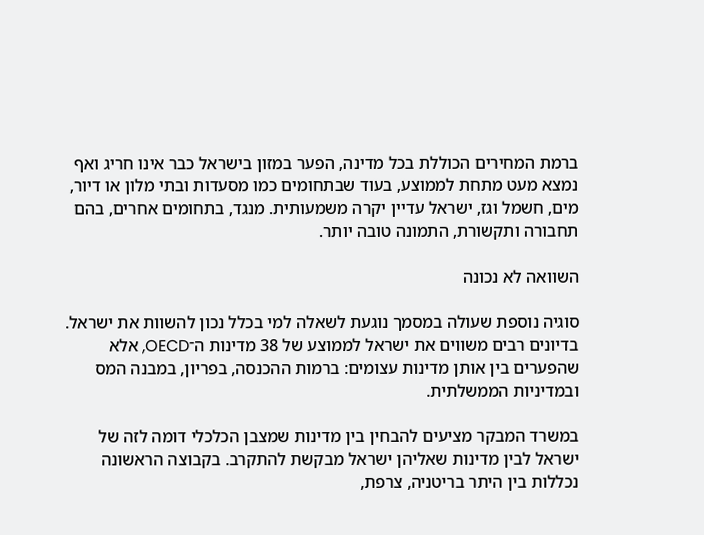ברמת המחירים הכוללת בכל מדינה, הפער במזון בישראל כבר אינו חריג ואף נמצא מעט מתחת לממוצע, בעוד שבתחומים כמו מסעדות ובתי מלון או דיור, מים, חשמל וגז, ישראל עדיין יקרה משמעותית. מנגד, בתחומים אחרים, בהם תחבורה ותקשורת, התמונה טובה יותר.

השוואה לא נכונה

סוגיה נוספת שעולה במסמך נוגעת לשאלה למי בכלל נכון להשוות את ישראל. בדיונים רבים משווים את ישראל לממוצע של 38 מדינות ה־OECD, אלא שהפערים בין אותן מדינות עצומים: ברמות ההכנסה, בפריון, במבנה המס ובמדיניות הממשלתית.

במשרד המבקר מציעים להבחין בין מדינות שמצבן הכלכלי דומה לזה של ישראל לבין מדינות שאליהן ישראל מבקשת להתקרב. בקבוצה הראשונה נכללות בין היתר בריטניה, צרפת,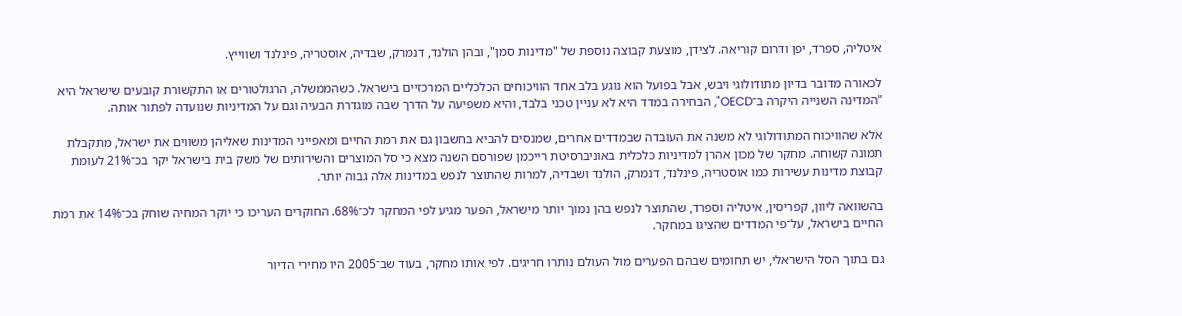איטליה, ספרד, יפן ודרום קוריאה. לצידן, מוצעת קבוצה נוספת של "מדינות סמן", ובהן הולנד, דנמרק, שבדיה, אוסטריה, פינלנד ושווייץ.

לכאורה מדובר בדיון מתודולוגי ויבש, אבל בפועל הוא נוגע בלב אחד הוויכוחים הכלכליים המרכזיים בישראל. כשהממשלה, הרגולטורים או התקשורת קובעים שישראל היא "המדינה השנייה היקרה ב־OECD", הבחירה במדד היא לא עניין טכני בלבד, והיא משפיעה על הדרך שבה מוגדרת הבעיה וגם על המדיניות שנועדה לפתור אותה.

אלא שהוויכוח המתודולוגי לא משנה את העובדה שבמדדים אחרים, שמנסים להביא בחשבון גם את רמת החיים ומאפייני המדינות שאליהן משווים את ישראל, מתקבלת תמונה קשוחה. מחקר של מכון אהרן למדיניות כלכלית באוניברסיטת רייכמן שפורסם השנה מצא כי סל המוצרים והשירותים של משק בית בישראל יקר בכ־21% לעומת קבוצת מדינות עשירות כמו אוסטריה, פינלנד, דנמרק, הולנד ושבדיה, למרות שהתוצר לנפש במדינות אלה גבוה יותר.

בהשוואה ליוון, קפריסין, איטליה וספרד, שהתוצר לנפש בהן נמוך יותר מישראל, הפער מגיע לפי המחקר לכ־68%. החוקרים העריכו כי יוקר המחיה שוחק בכ־14% את רמת החיים בישראל, על־פי המדדים שהציגו במחקר.

גם בתוך הסל הישראלי, יש תחומים שבהם הפערים מול העולם נותרו חריגים. לפי אותו מחקר, בעוד שב־2005 היו מחירי הדיור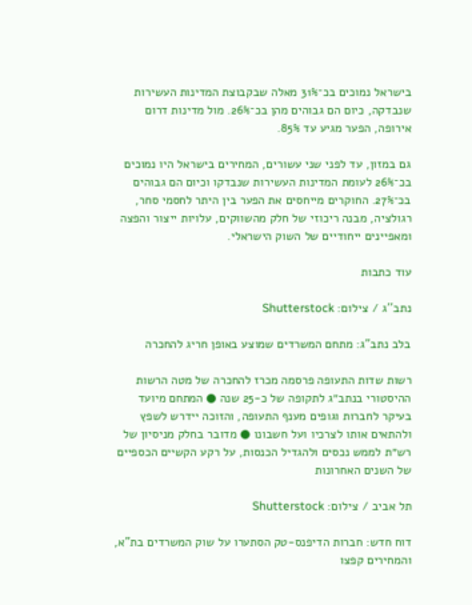בישראל נמוכים בכ־31% מאלה שבקבוצת המדינות העשירות שנבדקה, כיום הם גבוהים מהן בכ־26%. מול מדינות דרום אירופה, הפער מגיע עד 85%.

גם במזון, עד לפני שני עשורים, המחירים בישראל היו נמוכים בכ־26% לעומת המדינות העשירות שנבדקו וכיום הם גבוהים בכ־27%. החוקרים מייחסים את הפער בין היתר לחסמי סחר, רגולציה, מבנה ריכוזי של חלק מהשווקים, עלויות ייצור והפצה ומאפיינים ייחודיים של השוק הישראלי.

עוד כתבות

נתב''ג / צילום: Shutterstock

בלב נתב"ג: מתחם המשרדים שמוצע באופן חריג להחכרה

רשות שדות התעופה פרסמה מכרז להחכרה של מטה הרשות ההיסטורי בנתב״ג לתקופה של כ-25 שנה ● המתחם מיועד בעיקר לחברות וגופים מענף התעופה, והזוכה יידרש לשפץ ולהתאים אותו לצרכיו ועל חשבונו ● מדובר בחלק מניסיון של רש״ת לממש נכסים ולהגדיל הכנסות, על רקע הקשיים הכספיים של השנים האחרונות

תל אביב / צילום: Shutterstock

דוח חדש: חברות הדיפנס-טק הסתערו על שוק המשרדים בת"א, והמחירים קפצו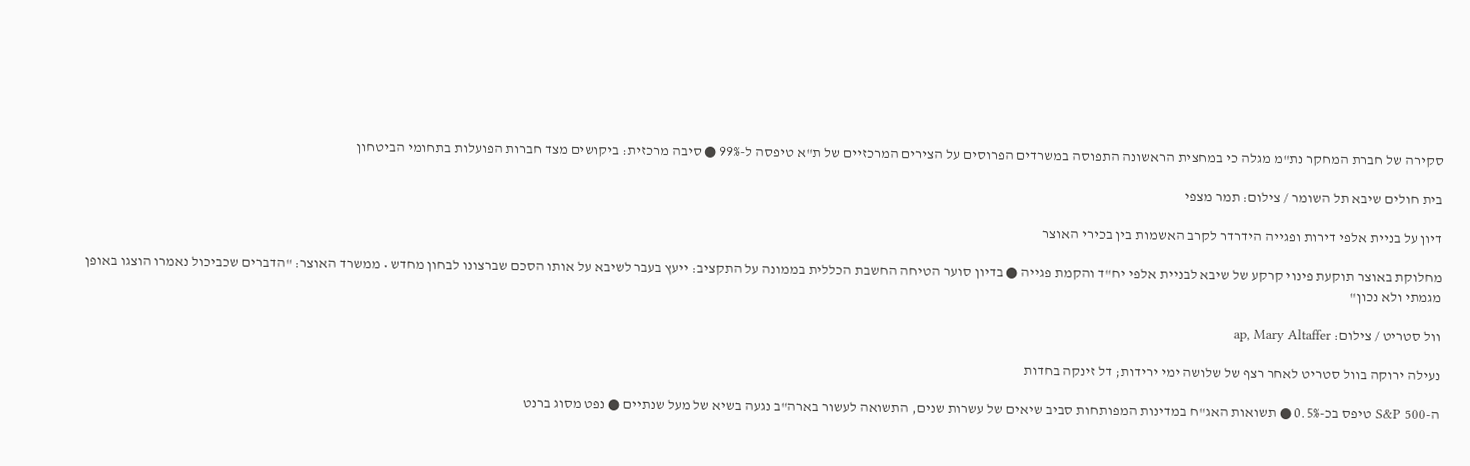סקירה של חברת המחקר נת"מ מגלה כי במחצית הראשונה התפוסה במשרדים הפרוסים על הצירים המרכזיים של ת"א טיפסה ל-99% ● סיבה מרכזית: ביקושים מצד חברות הפועלות בתחומי הביטחון

בית חולים שיבא תל השומר / צילום: תמר מצפי

דיון על בניית אלפי דירות ופגייה הידרדר לקרב האשמות בין בכירי האוצר

מחלוקת באוצר תוקעת פינוי קרקע של שיבא לבניית אלפי יח"ד והקמת פגייה ● בדיון סוער הטיחה החשבת הכללית בממונה על התקציב: ייעץ בעבר לשיבא על אותו הסכם שברצונו לבחון מחדש • ממשרד האוצר: "הדברים שכביכול נאמרו הוצגו באופן מגמתי ולא נכון"

וול סטריט / צילום: ap, Mary Altaffer

נעילה ירוקה בוול סטריט לאחר רצף של שלושה ימי ירידות; דל זינקה בחדות

ה-S&P 500 טיפס בכ-0.5% ● תשואות האג"ח במדינות המפותחות סביב שיאים של עשרות שנים, התשואה לעשור בארה"ב נגעה בשיא של מעל שנתיים ● נפט מסוג ברנט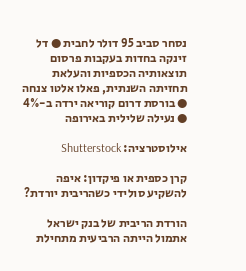נסחר סביב 95 דולר לחבית ● דל זינקה בחדות בעקבות פרסום תוצאותיה הכספיות והעלאת תחזיתה השנתית, פאלו אלטו צנחה ● בורסת דרום קוריאה ירדה ב-4% ● נעילה שלילית באירופה

אילוסטרציה: Shutterstock

קרן כספית או פיקדון: איפה להשקיע סולידי כשהריבית יורדת?

הורדת הריבית של בנק ישראל אתמול הייתה הרביעית מתחילת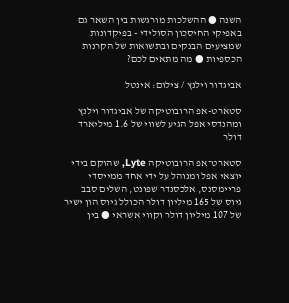השנה ● ההשלכות מורגשות בין השאר גם באפיקי החיסכון הסולידי - בפיקדונות שמציעים הבנקים ובתשואות של הקרנות הכספיות ● מה מתאים לכם?

אביגדור וילנץ / צילום: אינטל

סטארט-אפ הרובוטיקה של אביגדור וילנץ ומהנדסי אפל הגיע לשווי של 1.6 מיליארד דולר

סטארט־אפ הרובוטיקה Lyte, שהוקם בידי יוצאי אפל ומנוהל על ידי אחד ממייסדי פריימסנס, אלכסנדר שפונט, השלים סבב גיוס של 165 מיליון דולר הכולל גיוס הון ישיר של 107 מיליון דולר וקווי אשראי ● בין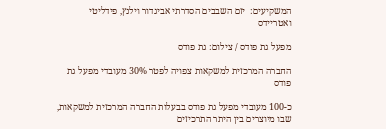המשקיעים:  יזם השבבים הסדרתי אביגדור וילנץ, פידליטי ואטריידס

מפעל גת פודס / צילום: גת פודס

החברה המרכזית למשקאות צפויה לפטר 30% מעובדי מפעל גת פודס

כ-100 מעובדי מפעל גת פודס בבעלות החברה המרכזית למשקאות, שבו מיוצרים בין היתר התרכיזים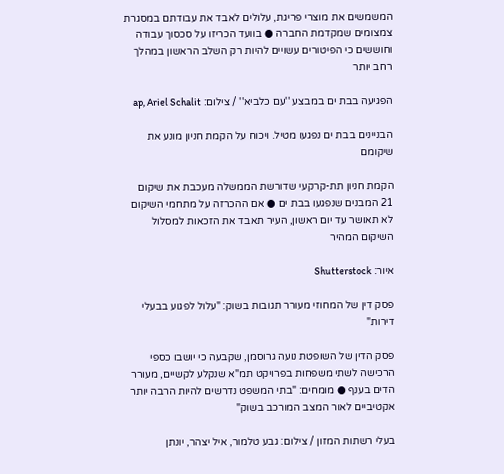המשמשים את מוצרי פריגת, עלולים לאבד את עבודתם במסגרת צמצומים שמקדמת החברה ● בוועד הכריזו על סכסוך עבודה וחוששים כי הפיטורים עשויים להיות רק השלב הראשון במהלך רחב יותר

הפגיעה בבת ים במבצע ''עם כלביא'' / צילום: ap, Ariel Schalit

הבניינים בבת ים נפגעו מטיל. ויכוח על הקמת חניון מונע את שיקומם

הקמת חניון תת-קרקעי שדורשת הממשלה מעכבת את שיקום 21 המבנים שנפגעו בבת ים ● אם ההכרזה על מתחמי השיקום לא תאושר עד יום ראשון, העיר תאבד את הזכאות למסלול השיקום המהיר

איור: Shutterstock

פסק דין של המחוזי מעורר תגובות בשוק: "עלול לפגוע בבעלי דירות"

פסק הדין של השופטת נועה גרוסמן, שקבעה כי יושבו כספי הרכישה לשתי משפחות בפרויקט תמ"א שנקלע לקשיים, מעורר הדים בענף ● מומחים: "בתי המשפט נדרשים להיות הרבה יותר אקטיביים לאור המצב המורכב בשוק"

בעלי רשתות המזון / צילום: גבע טלמור, איל יצהר, יונתן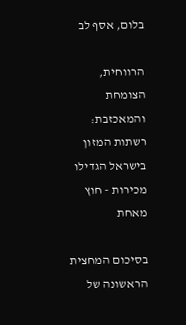בלום, אסף לב

הרווחית, הצומחת והמאכזבת: רשתות המזון בישראל הגדילו מכירות - חוץ מאחת

בסיכום המחצית הראשונה של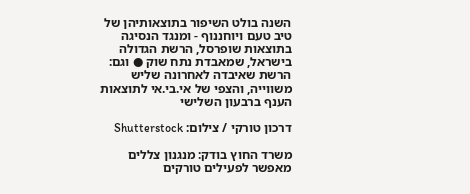השנה בולט השיפור בתוצאותיהן של טיב טעם ויוחננוף - ומנגד הנסיגה בתוצאות שופרסל, הרשת הגדולה בישראל, שמאבדת נתח שוק ● וגם: הרשת שאיבדה לאחרונה שליש משווייה, והצפי של אי.בי.אי לתוצאות הענף ברבעון השלישי

דרכון טורקי / צילום: Shutterstock

משרד החוץ בודק: מנגנון צללים מאפשר לפעילים טורקים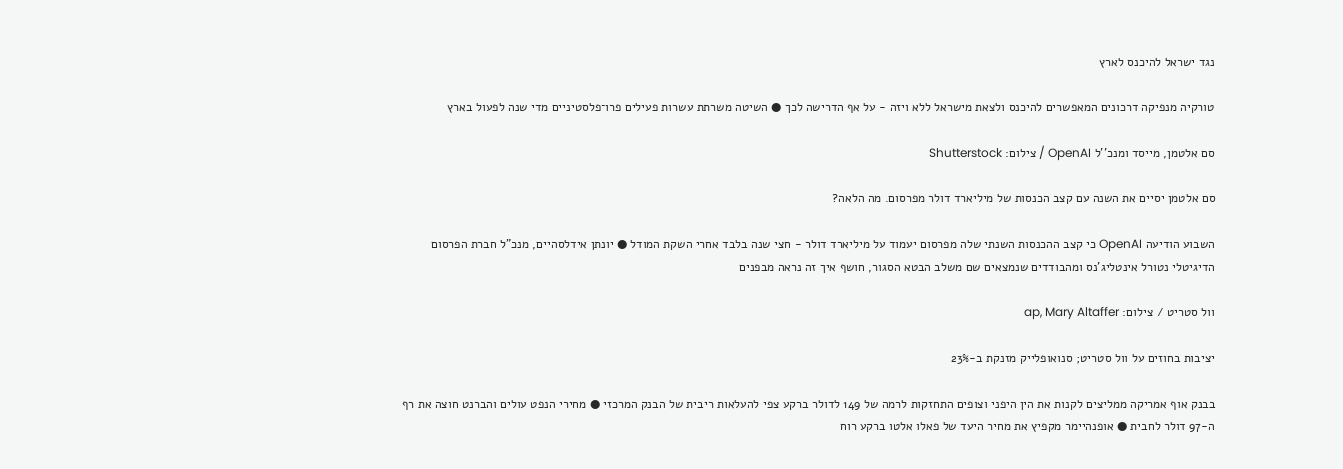נגד ישראל להיכנס לארץ

טורקיה מנפיקה דרכונים המאפשרים להיכנס ולצאת מישראל ללא ויזה - על אף הדרישה לכך ● השיטה משרתת עשרות פעילים פרו־פלסטיניים מדי שנה לפעול בארץ

סם אלטמן, מייסד ומנכ''ל OpenAI / צילום: Shutterstock

סם אלטמן יסיים את השנה עם קצב הכנסות של מיליארד דולר מפרסום. מה הלאה?

השבוע הודיעה OpenAI כי קצב ההכנסות השנתי שלה מפרסום יעמוד על מיליארד דולר - חצי שנה בלבד אחרי השקת המודל ● יונתן אידלסהיים, מנכ"ל חברת הפרסום הדיגיטלי נטורל אינטליג'נס ומהבודדים שנמצאים שם משלב הבטא הסגור, חושף איך זה נראה מבפנים

וול סטריט / צילום: ap, Mary Altaffer

יציבות בחוזים על וול סטריט; סנואופלייק מזנקת ב-23%

בבנק אוף אמריקה ממליצים לקנות את הין היפני וצופים התחזקות לרמה של 149 לדולר ברקע צפי להעלאות ריבית של הבנק המרכזי ● מחירי הנפט עולים והברנט חוצה את רף ה-97 דולר לחבית ● אופנהיימר מקפיץ את מחיר היעד של פאלו אלטו ברקע רוח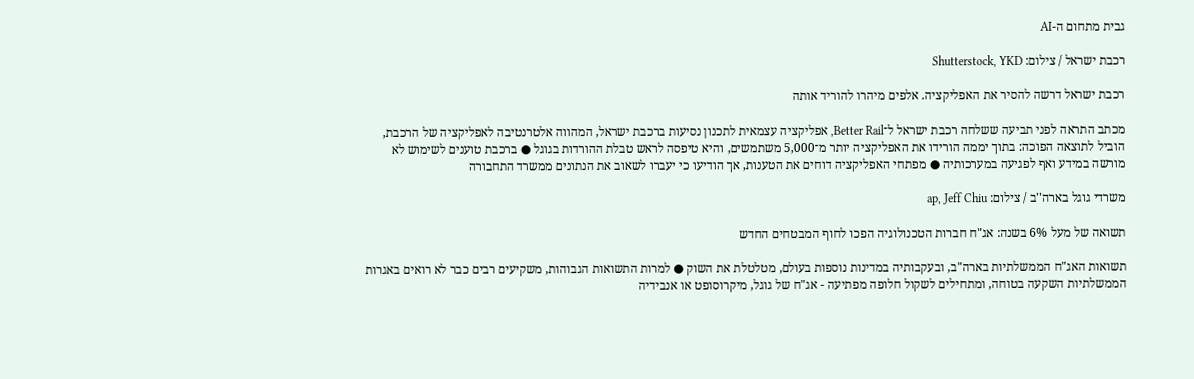גבית מתחום ה-AI

רכבת ישראל / צילום: Shutterstock, YKD

רכבת ישראל דרשה להסיר את האפליקציה. אלפים מיהרו להוריד אותה

מכתב התראה לפני תביעה ששלחה רכבת ישראל ל־Better Rail, אפליקציה עצמאית לתכנון נסיעות ברכבת ישראל, המהווה אלטרנטיבה לאפליקציה של הרכבת, הוביל לתוצאה הפוכה: בתוך יממה הורידו את האפליקציה יותר מ־5,000 משתמשים, והיא טיפסה לראש טבלת ההורדות בגוגל ● ברכבת טוענים לשימוש לא מורשה במידע ואף לפגיעה במערכותיה ● מפתחי האפליקציה דוחים את הטענות, אך הודיעו כי יעברו לשאוב את הנתונים ממשרד התחבורה

משרדי גוגל בארה''ב / צילום: ap, Jeff Chiu

תשואה של מעל 6% בשנה: אג"ח חברות הטכנולוגיה הפכו לחוף המבטחים החדש

תשואות האג"ח הממשלתיות בארה"ב, ובעקבותיה במדינות נוספות בעולם, מטלטלת את השוק ● למרות התשואות הגבוהות, משקיעים רבים כבר לא רואים באגרות הממשלתיות השקעה בטוחה, ומתחילים לשקול חלופה מפתיעה - אג"ח של גוגל, מיקרוסופט או אנבידיה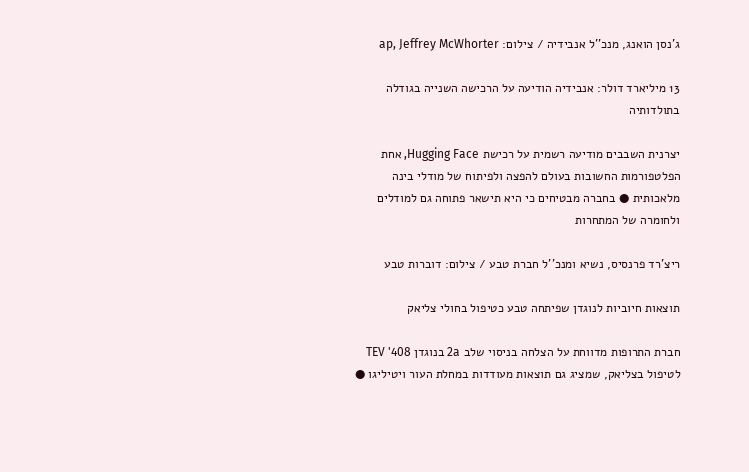ג'נסן הואנג, מנכ''ל אנבידיה / צילום: ap, Jeffrey McWhorter

13 מיליארד דולר: אנבידיה הודיעה על הרכישה השנייה בגודלה בתולדותיה

יצרנית השבבים מודיעה רשמית על רכישת Hugging Face, אחת הפלטפורמות החשובות בעולם להפצה ולפיתוח של מודלי בינה מלאכותית ● בחברה מבטיחים כי היא תישאר פתוחה גם למודלים ולחומרה של המתחרות

ריצ'רד פרנסיס, נשיא ומנכ''ל חברת טבע / צילום: דוברות טבע

תוצאות חיוביות לנוגדן שפיתחה טבע כטיפול בחולי צליאק

חברת התרופות מדווחת על הצלחה בניסוי שלב 2a בנוגדן TEV '408 לטיפול בצליאק, שמציג גם תוצאות מעודדות במחלת העור ויטיליגו ●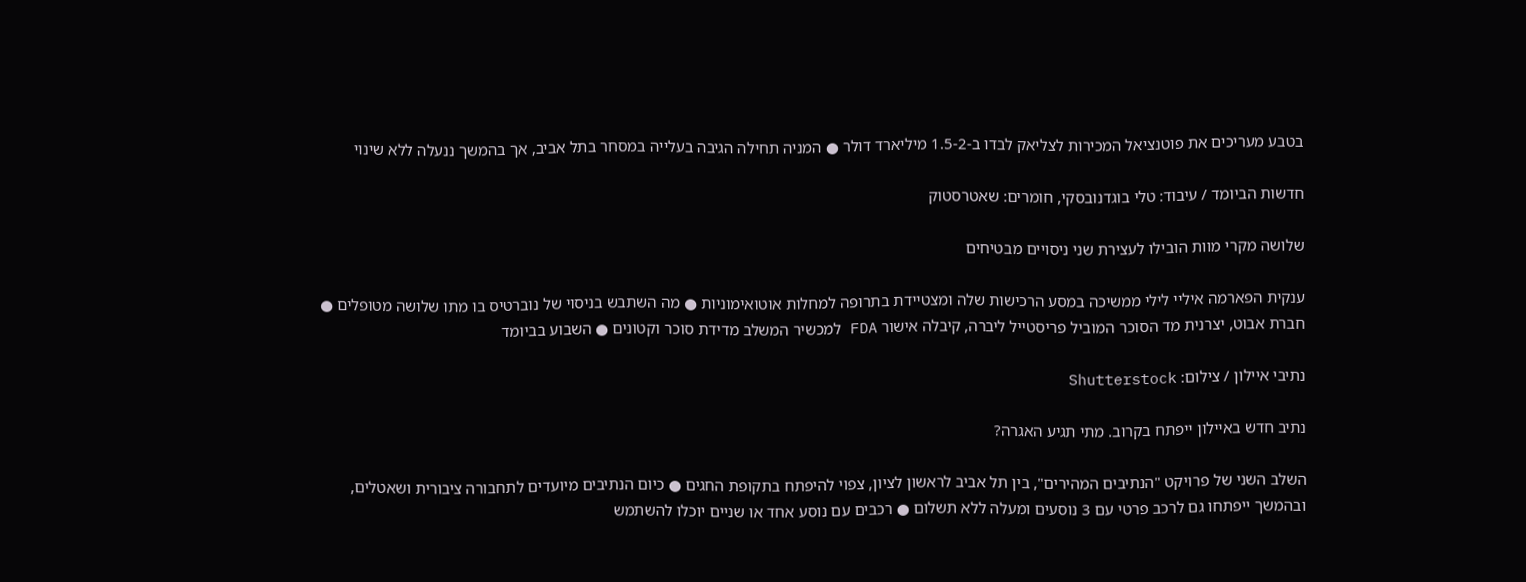בטבע מעריכים את פוטנציאל המכירות לצליאק לבדו ב-1.5-2 מיליארד דולר ● המניה תחילה הגיבה בעלייה במסחר בתל אביב, אך בהמשך ננעלה ללא שינוי

חדשות הביומד / עיבוד: טלי בוגדנובסקי, חומרים: שאטרסטוק

שלושה מקרי מוות הובילו לעצירת שני ניסויים מבטיחים

ענקית הפארמה איליי לילי ממשיכה במסע הרכישות שלה ומצטיידת בתרופה למחלות אוטואימוניות ● מה השתבש בניסוי של נוברטיס בו מתו שלושה מטופלים ● חברת אבוט, יצרנית מד הסוכר המוביל פריסטייל ליברה, קיבלה אישור FDA למכשיר המשלב מדידת סוכר וקטונים ● השבוע בביומד

נתיבי איילון / צילום: Shutterstock

נתיב חדש באיילון ייפתח בקרוב. מתי תגיע האגרה?

השלב השני של פרויקט "הנתיבים המהירים", בין תל אביב לראשון לציון, צפוי להיפתח בתקופת החגים ● כיום הנתיבים מיועדים לתחבורה ציבורית ושאטלים, ובהמשך ייפתחו גם לרכב פרטי עם 3 נוסעים ומעלה ללא תשלום ● רכבים עם נוסע אחד או שניים יוכלו להשתמש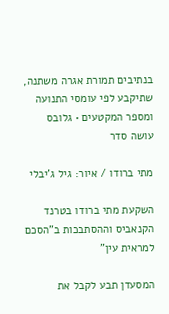בנתיבים תמורת אגרה משתנה, שתיקבע לפי עומסי התנועה ומספר המקטעים • גלובס עושה סדר

מתי ברודו / איור: גיל ג'יבלי

השקעת מתי ברודו בטרנד הקנאביס וההסתבכות ב"הסכם למראית עין"

המסעדן תבע לקבל את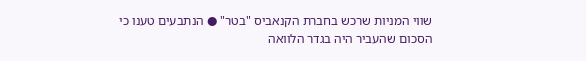שווי המניות שרכש בחברת הקנאביס "בטר" ● הנתבעים טענו כי הסכום שהעביר היה בגדר הלוואה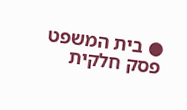● בית המשפט פסק חלקית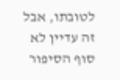לטובתו, אבל זה עדיין לא סוף הסיפור